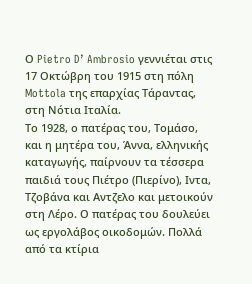Ο Pietro D’ Ambrosio γεννιέται στις 17 Οκτώβρη του 1915 στη πόλη Mottola της επαρχίας Τάραντας, στη Νότια Ιταλία.
Το 1928, ο πατέρας του, Τομάσο, και η μητέρα του, Άννα, ελληνικής καταγωγής, παίρνουν τα τέσσερα παιδιά τους Πιέτρο (Πιερίνο), Ιντα, Τζοβάνα και Αντζελο και μετοικούν στη Λέρο. Ο πατέρας του δουλεύει ως εργολάβος οικοδομών. Πολλά από τα κτίρια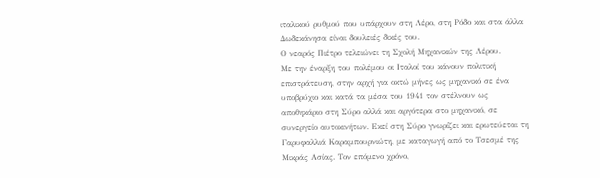ιταλικού ρυθμού που υπάρχουν στη Λέρο, στη Ρόδο και στα άλλα Δωδεκάνησα είναι δουλειές δικές του.
Ο νεαρός Πιέτρο τελειώνει τη Σχολή Μηχανικών της Λέρου.
Με την έναρξη του πολέμου οι Ιταλοί του κάνουν πολιτική επιστράτευση, στην αρχή για οκτώ μήνες ως μηχανικό σε ένα υποβρύχιο και κατά τα μέσα του 1941 τον στέλνουν ως αποθηκάριο στη Σύρο αλλά και αργότερα στο μηχανικό, σε συνεργείο αυτοκινήτων. Εκεί στη Σύρο γνωρίζει και ερωτεύεται τη Γαρυφαλλιά Καραμπουρνιώτη, με καταγωγή από το Τσεσμέ της Μικράς Ασίας. Τον επόμενο χρόνο,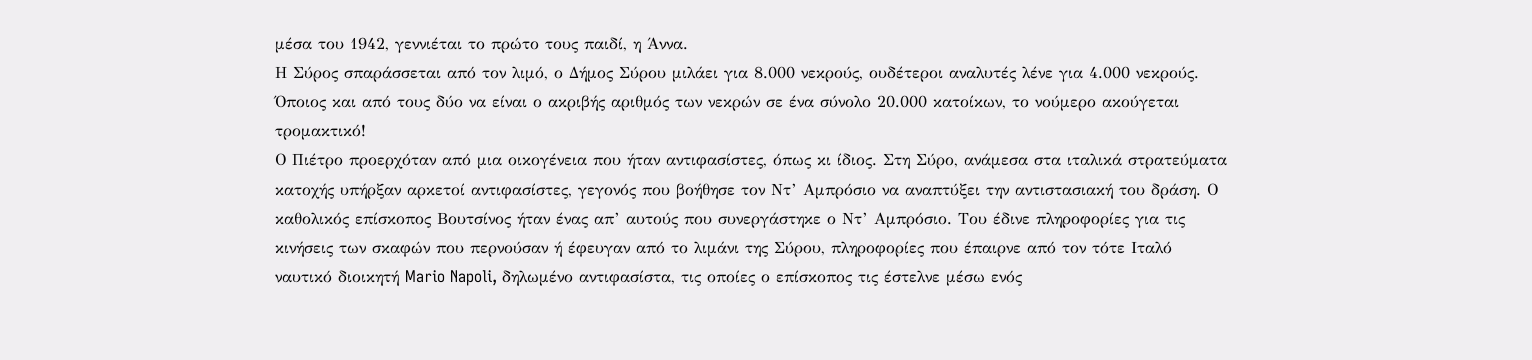μέσα του 1942, γεννιέται το πρώτο τους παιδί, η Άννα.
Η Σύρος σπαράσσεται από τον λιμό, ο Δήμος Σύρου μιλάει για 8.000 νεκρούς, ουδέτεροι αναλυτές λένε για 4.000 νεκρούς. Όποιος και από τους δύο να είναι ο ακριβής αριθμός των νεκρών σε ένα σύνολο 20.000 κατοίκων, το νούμερο ακούγεται τρομακτικό!
Ο Πιέτρο προερχόταν από μια οικογένεια που ήταν αντιφασίστες, όπως κι ίδιος. Στη Σύρο, ανάμεσα στα ιταλικά στρατεύματα κατοχής υπήρξαν αρκετοί αντιφασίστες, γεγονός που βοήθησε τον Ντ’ Αμπρόσιο να αναπτύξει την αντιστασιακή του δράση. Ο καθολικός επίσκοπος Βουτσίνος ήταν ένας απ’ αυτούς που συνεργάστηκε ο Ντ’ Αμπρόσιο. Του έδινε πληροφορίες για τις κινήσεις των σκαφών που περνούσαν ή έφευγαν από το λιμάνι της Σύρου, πληροφορίες που έπαιρνε από τον τότε Ιταλό ναυτικό διοικητή Mario Napoli, δηλωμένο αντιφασίστα, τις οποίες ο επίσκοπος τις έστελνε μέσω ενός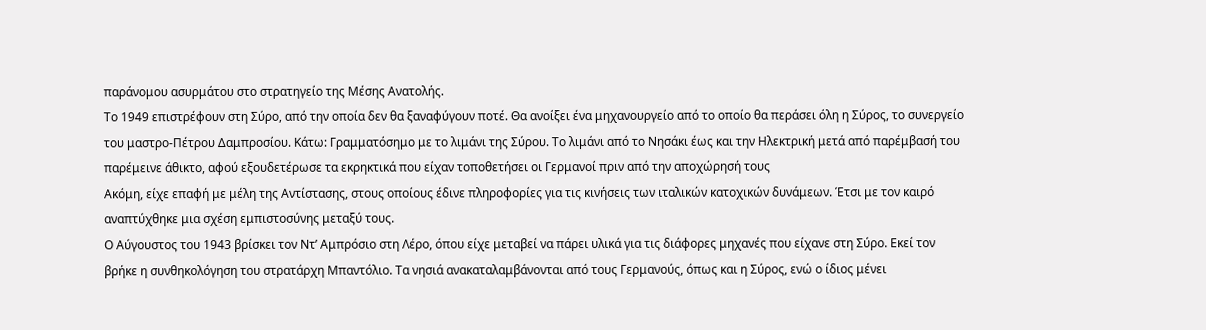παράνομου ασυρμάτου στο στρατηγείο της Μέσης Ανατολής.
Το 1949 επιστρέφουν στη Σύρο, από την οποία δεν θα ξαναφύγουν ποτέ. Θα ανοίξει ένα μηχανουργείο από το οποίο θα περάσει όλη η Σύρος, το συνεργείο του μαστρο-Πέτρου Δαμπροσίου. Κάτω: Γραμματόσημο με το λιμάνι της Σύρου. Το λιμάνι από το Νησάκι έως και την Ηλεκτρική μετά από παρέμβασή του παρέμεινε άθικτο, αφού εξουδετέρωσε τα εκρηκτικά που είχαν τοποθετήσει οι Γερμανοί πριν από την αποχώρησή τους
Ακόμη, είχε επαφή με μέλη της Αντίστασης, στους οποίους έδινε πληροφορίες για τις κινήσεις των ιταλικών κατοχικών δυνάμεων. Έτσι με τον καιρό αναπτύχθηκε μια σχέση εμπιστοσύνης μεταξύ τους.
Ο Αύγουστος του 1943 βρίσκει τον Ντ’ Αμπρόσιο στη Λέρο, όπου είχε μεταβεί να πάρει υλικά για τις διάφορες μηχανές που είχανε στη Σύρο. Εκεί τον βρήκε η συνθηκολόγηση του στρατάρχη Μπαντόλιο. Τα νησιά ανακαταλαμβάνονται από τους Γερμανούς, όπως και η Σύρος, ενώ ο ίδιος μένει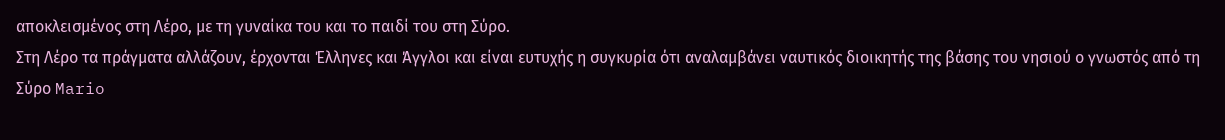αποκλεισμένος στη Λέρο, με τη γυναίκα του και το παιδί του στη Σύρο.
Στη Λέρο τα πράγματα αλλάζουν, έρχονται Έλληνες και Άγγλοι και είναι ευτυχής η συγκυρία ότι αναλαμβάνει ναυτικός διοικητής της βάσης του νησιού ο γνωστός από τη Σύρο Mario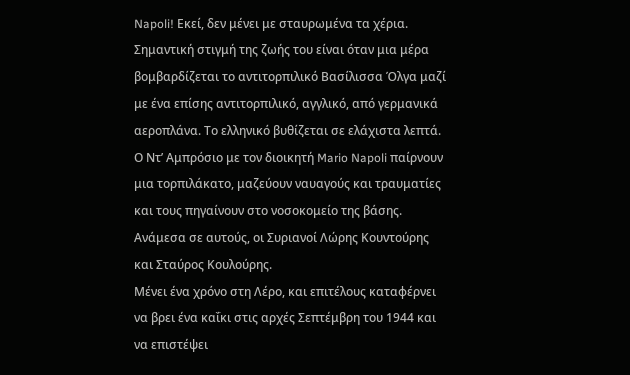Napoli! Εκεί, δεν μένει με σταυρωμένα τα χέρια. Σημαντική στιγμή της ζωής του είναι όταν μια μέρα βομβαρδίζεται το αντιτορπιλικό Βασίλισσα Όλγα μαζί με ένα επίσης αντιτορπιλικό, αγγλικό, από γερμανικά αεροπλάνα. Το ελληνικό βυθίζεται σε ελάχιστα λεπτά. Ο Ντ’ Αμπρόσιο με τον διοικητή Mario Napoli παίρνουν μια τορπιλάκατο, μαζεύουν ναυαγούς και τραυματίες και τους πηγαίνουν στο νοσοκομείο της βάσης. Ανάμεσα σε αυτούς, οι Συριανοί Λώρης Κουντούρης και Σταύρος Κουλούρης.
Μένει ένα χρόνο στη Λέρο, και επιτέλους καταφέρνει να βρει ένα καΐκι στις αρχές Σεπτέμβρη του 1944 και να επιστέψει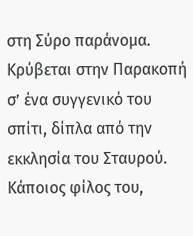στη Σύρο παράνομα. Κρύβεται στην Παρακοπή σ’ ένα συγγενικό του σπίτι, δίπλα από την εκκλησία του Σταυρού. Κάποιος φίλος του,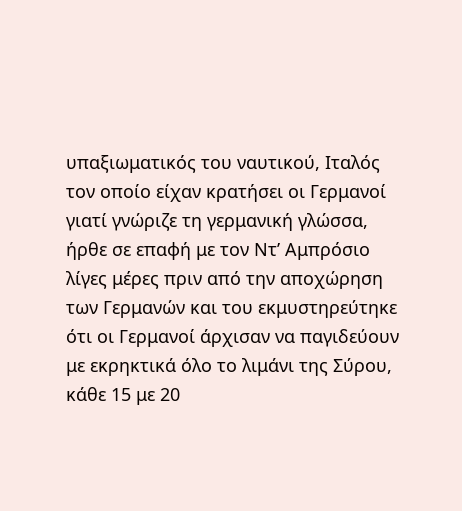υπαξιωματικός του ναυτικού, Ιταλός τον οποίο είχαν κρατήσει οι Γερμανοί γιατί γνώριζε τη γερμανική γλώσσα, ήρθε σε επαφή με τον Ντ’ Αμπρόσιο λίγες μέρες πριν από την αποχώρηση των Γερμανών και του εκμυστηρεύτηκε ότι οι Γερμανοί άρχισαν να παγιδεύουν με εκρηκτικά όλο το λιμάνι της Σύρου, κάθε 15 με 20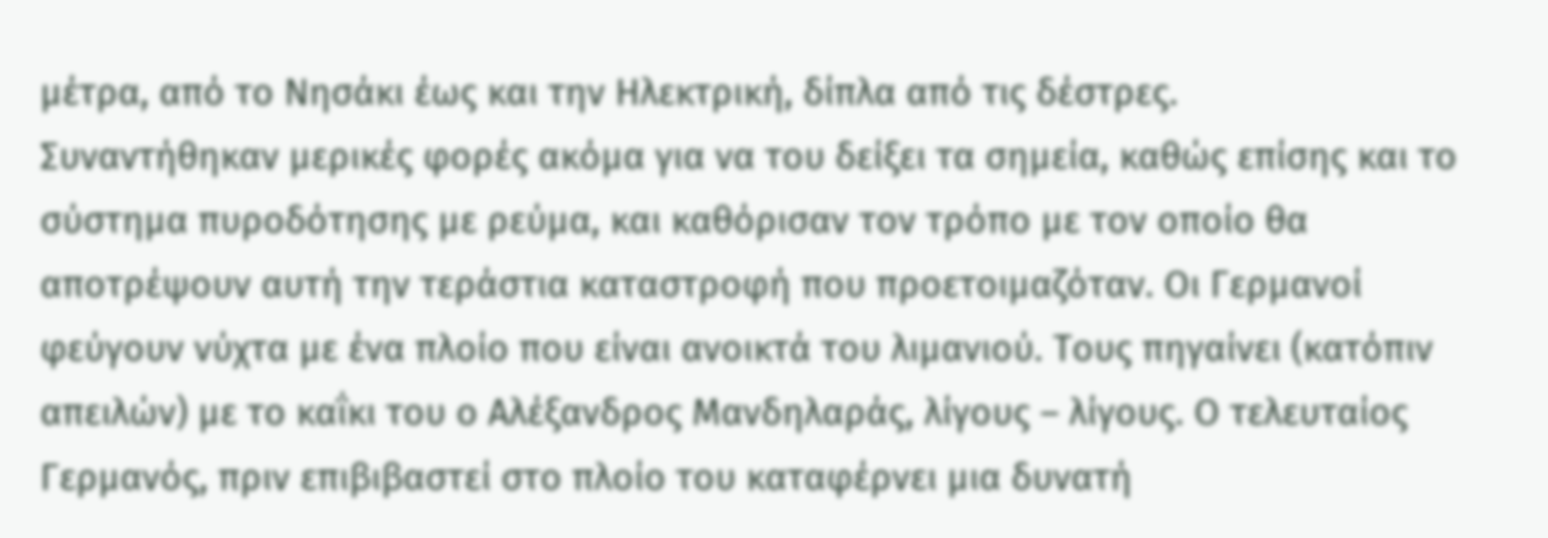μέτρα, από το Νησάκι έως και την Ηλεκτρική, δίπλα από τις δέστρες.
Συναντήθηκαν μερικές φορές ακόμα για να του δείξει τα σημεία, καθώς επίσης και το σύστημα πυροδότησης με ρεύμα, και καθόρισαν τον τρόπο με τον οποίο θα αποτρέψουν αυτή την τεράστια καταστροφή που προετοιμαζόταν. Οι Γερμανοί φεύγουν νύχτα με ένα πλοίο που είναι ανοικτά του λιμανιού. Τους πηγαίνει (κατόπιν απειλών) με το καΐκι του ο Αλέξανδρος Μανδηλαράς, λίγους – λίγους. Ο τελευταίος Γερμανός, πριν επιβιβαστεί στο πλοίο του καταφέρνει μια δυνατή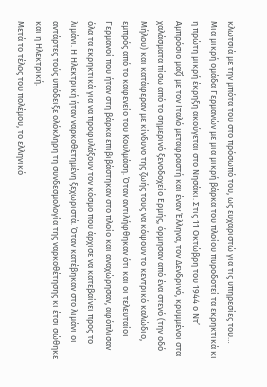κλωτσιά με την μπότα του στο πρόσωπό του, ως ευχαριστώ για τις υπηρεσίες του…
Μια μικρή ομάδα Γερμανών με μια μικρή βάρκα του πλοίου πυροδοτεί τα εκρηκτικά κι η πρώτη μικρή έκρηξη ακούγεται στο Νησάκι. Στις 11 Οκτώβρη του 1944 ο Ντ’ Αμπρόσιο μαζί με τον Ιταλό μεταφραστή και έναν Έλληνα, τον Δενδρινό, κρυμμένοι στα χαλάσματα πίσω από το σημερινό ξενοδοχείο Ερμής, όρμησαν από ένα στενό (την οδό Μήλου) και κατάφεραν με κίνδυνο της ζωής τους να κόψουν το κεντρικό καλώδιο, εμπρός από το καφενείο του Κουλμάση. Όταν αντιλήφθηκαν ότι και οι τελευταίοι Γερμανοί που ήταν στη βάρκα επιβιβάστηκαν στο πλοίο και αναχώρησαν, αφόπλισαν όλα τα εκρηκτικά για να προφυλάξουν τον κόσμο που άρχισε να κατεβαίνει προς το λιμάνι. Η Ηλεκτρική ήταν ναρκοθετημένη ξεχωριστά. Όταν κατέβηκαν στο λιμάνι οι αντάρτες τούς υπόδειξε ολόκληρη τη συνδεσμολογία της ναρκοθέτησης κι έτσι σώθηκε και η Ηλεκτρική.
Μετά το τέλος του πολέμου, το ελληνικό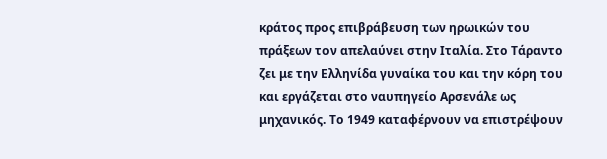κράτος προς επιβράβευση των ηρωικών του πράξεων τον απελαύνει στην Ιταλία. Στο Τάραντο ζει με την Ελληνίδα γυναίκα του και την κόρη του και εργάζεται στο ναυπηγείο Αρσενάλε ως μηχανικός. Το 1949 καταφέρνουν να επιστρέψουν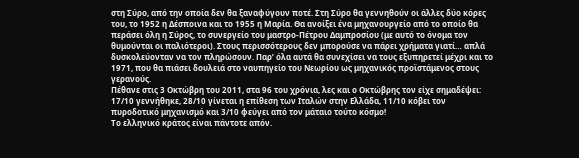στη Σύρο, από την οποία δεν θα ξαναφύγουν ποτέ. Στη Σύρο θα γεννηθούν οι άλλες δύο κόρες του, το 1952 η Δέσποινα και το 1955 η Μαρία. Θα ανοίξει ένα μηχανουργείο από το οποίο θα περάσει όλη η Σύρος, το συνεργείο του μαστρο-Πέτρου Δαμπροσίου (με αυτό το όνομα τον θυμούνται οι παλιότεροι). Στους περισσότερους δεν μπορούσε να πάρει χρήματα γιατί… απλά δυσκολεύονταν να τον πληρώσουν. Παρ’ όλα αυτά θα συνεχίσει να τους εξυπηρετεί μέχρι και το 1971, που θα πιάσει δουλειά στο ναυπηγείο του Νεωρίου ως μηχανικός προϊστάμενος στους γερανούς.
Πέθανε στις 3 Οκτώβρη του 2011, στα 96 του χρόνια, λες και ο Οκτώβρης τον είχε σημαδέψει: 17/10 γεννήθηκε, 28/10 γίνεται η επίθεση των Ιταλών στην Ελλάδα, 11/10 κόβει τον πυροδοτικό μηχανισμό και 3/10 φεύγει από τον μάταιο τούτο κόσμο!
Το ελληνικό κράτος είναι πάντοτε απόν.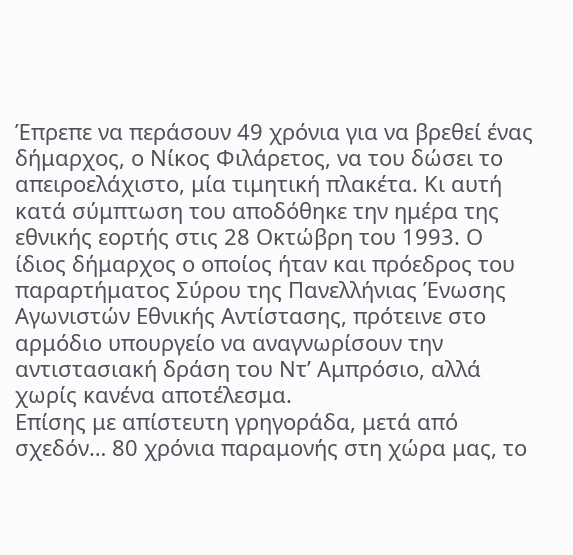Έπρεπε να περάσουν 49 χρόνια για να βρεθεί ένας δήμαρχος, ο Νίκος Φιλάρετος, να του δώσει το απειροελάχιστο, μία τιμητική πλακέτα. Κι αυτή κατά σύμπτωση του αποδόθηκε την ημέρα της εθνικής εορτής στις 28 Οκτώβρη του 1993. Ο ίδιος δήμαρχος ο οποίος ήταν και πρόεδρος του παραρτήματος Σύρου της Πανελλήνιας Ένωσης Αγωνιστών Εθνικής Αντίστασης, πρότεινε στο αρμόδιο υπουργείο να αναγνωρίσουν την αντιστασιακή δράση του Ντ’ Αμπρόσιο, αλλά χωρίς κανένα αποτέλεσμα.
Επίσης με απίστευτη γρηγοράδα, μετά από σχεδόν… 80 χρόνια παραμονής στη χώρα μας, το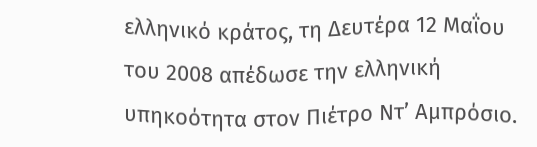ελληνικό κράτος, τη Δευτέρα 12 Μαΐου του 2008 απέδωσε την ελληνική υπηκοότητα στον Πιέτρο Ντ’ Αμπρόσιο.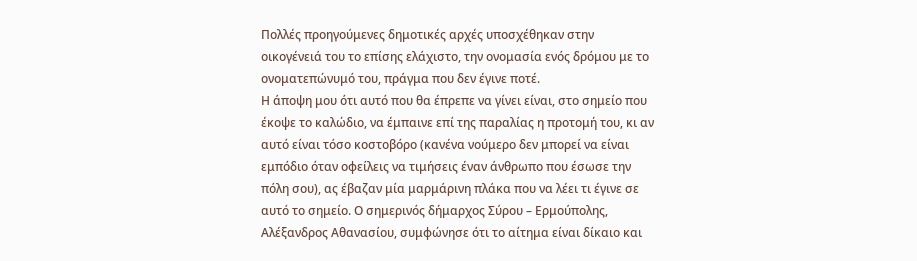Πολλές προηγούμενες δημοτικές αρχές υποσχέθηκαν στην οικογένειά του το επίσης ελάχιστο, την ονομασία ενός δρόμου με το ονοματεπώνυμό του, πράγμα που δεν έγινε ποτέ.
Η άποψη μου ότι αυτό που θα έπρεπε να γίνει είναι, στο σημείο που έκοψε το καλώδιο, να έμπαινε επί της παραλίας η προτομή του, κι αν αυτό είναι τόσο κοστοβόρο (κανένα νούμερο δεν μπορεί να είναι εμπόδιο όταν οφείλεις να τιμήσεις έναν άνθρωπο που έσωσε την πόλη σου), ας έβαζαν μία μαρμάρινη πλάκα που να λέει τι έγινε σε αυτό το σημείο. Ο σημερινός δήμαρχος Σύρου – Ερμούπολης, Αλέξανδρος Αθανασίου, συμφώνησε ότι το αίτημα είναι δίκαιο και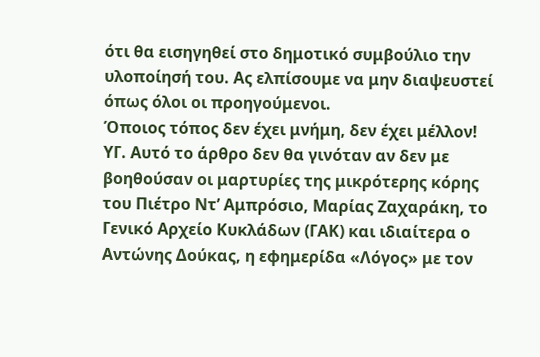ότι θα εισηγηθεί στο δημοτικό συμβούλιο την υλοποίησή του. Ας ελπίσουμε να μην διαψευστεί όπως όλοι οι προηγούμενοι.
Όποιος τόπος δεν έχει μνήμη, δεν έχει μέλλον!
ΥΓ. Αυτό το άρθρο δεν θα γινόταν αν δεν με βοηθούσαν οι μαρτυρίες της μικρότερης κόρης του Πιέτρο Ντ’ Αμπρόσιο, Μαρίας Ζαχαράκη, το Γενικό Αρχείο Κυκλάδων (ΓΑΚ) και ιδιαίτερα ο Αντώνης Δούκας, η εφημερίδα «Λόγος» με τον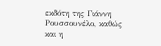εκδότη της Γιάννη Ρουσσουνέλο, καθώς και η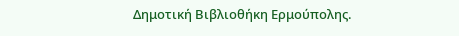Δημοτική Βιβλιοθήκη Ερμούπολης.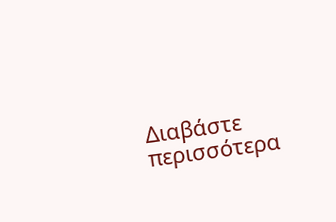Διαβάστε περισσότερα